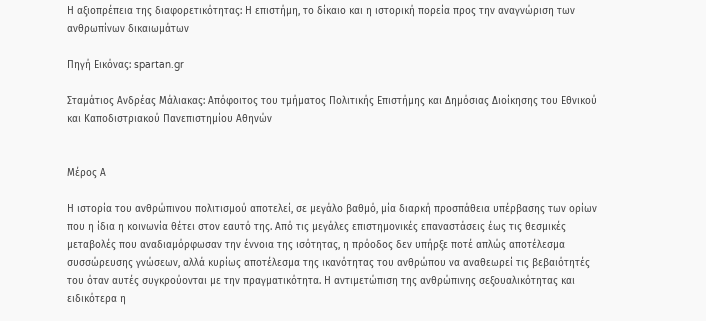Η αξιοπρέπεια της διαφορετικότητας: Η επιστήμη, το δίκαιο και η ιστορική πορεία προς την αναγνώριση των ανθρωπίνων δικαιωμάτων

Πηγή Εικόνας: spartan.gr

Σταμάτιος Ανδρέας Μάλιακας: Απόφοιτος του τμήματος Πολιτικής Επιστήμης και Δημόσιας Διοίκησης του Εθνικού και Καποδιστριακού Πανεπιστημίου Αθηνών


Μέρος Α

Η ιστορία του ανθρώπινου πολιτισμού αποτελεί, σε μεγάλο βαθμό, μία διαρκή προσπάθεια υπέρβασης των ορίων που η ίδια η κοινωνία θέτει στον εαυτό της. Από τις μεγάλες επιστημονικές επαναστάσεις έως τις θεσμικές μεταβολές που αναδιαμόρφωσαν την έννοια της ισότητας, η πρόοδος δεν υπήρξε ποτέ απλώς αποτέλεσμα συσσώρευσης γνώσεων, αλλά κυρίως αποτέλεσμα της ικανότητας του ανθρώπου να αναθεωρεί τις βεβαιότητές του όταν αυτές συγκρούονται με την πραγματικότητα. Η αντιμετώπιση της ανθρώπινης σεξουαλικότητας και ειδικότερα η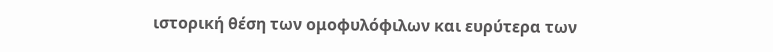ιστορική θέση των ομοφυλόφιλων και ευρύτερα των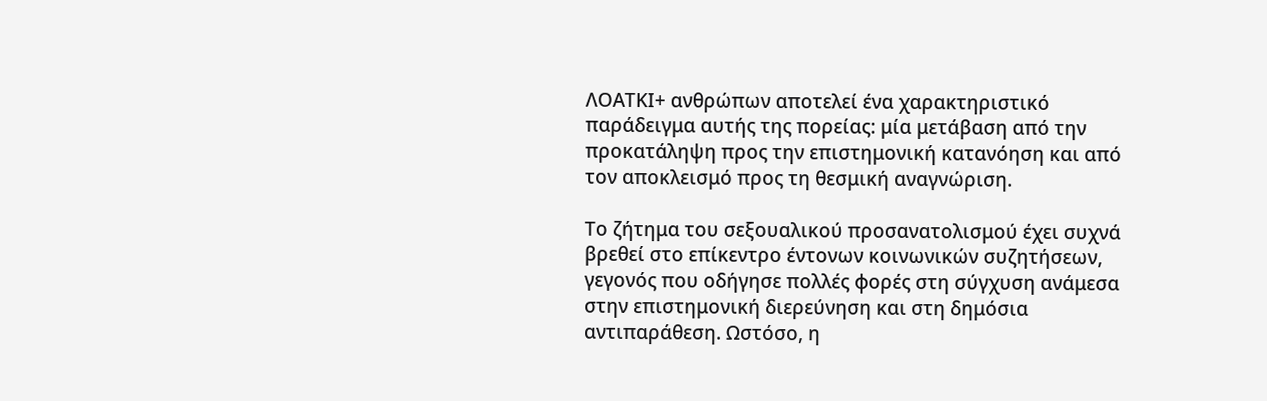ΛΟΑΤΚΙ+ ανθρώπων αποτελεί ένα χαρακτηριστικό παράδειγμα αυτής της πορείας: μία μετάβαση από την προκατάληψη προς την επιστημονική κατανόηση και από τον αποκλεισμό προς τη θεσμική αναγνώριση.

Το ζήτημα του σεξουαλικού προσανατολισμού έχει συχνά βρεθεί στο επίκεντρο έντονων κοινωνικών συζητήσεων, γεγονός που οδήγησε πολλές φορές στη σύγχυση ανάμεσα στην επιστημονική διερεύνηση και στη δημόσια αντιπαράθεση. Ωστόσο, η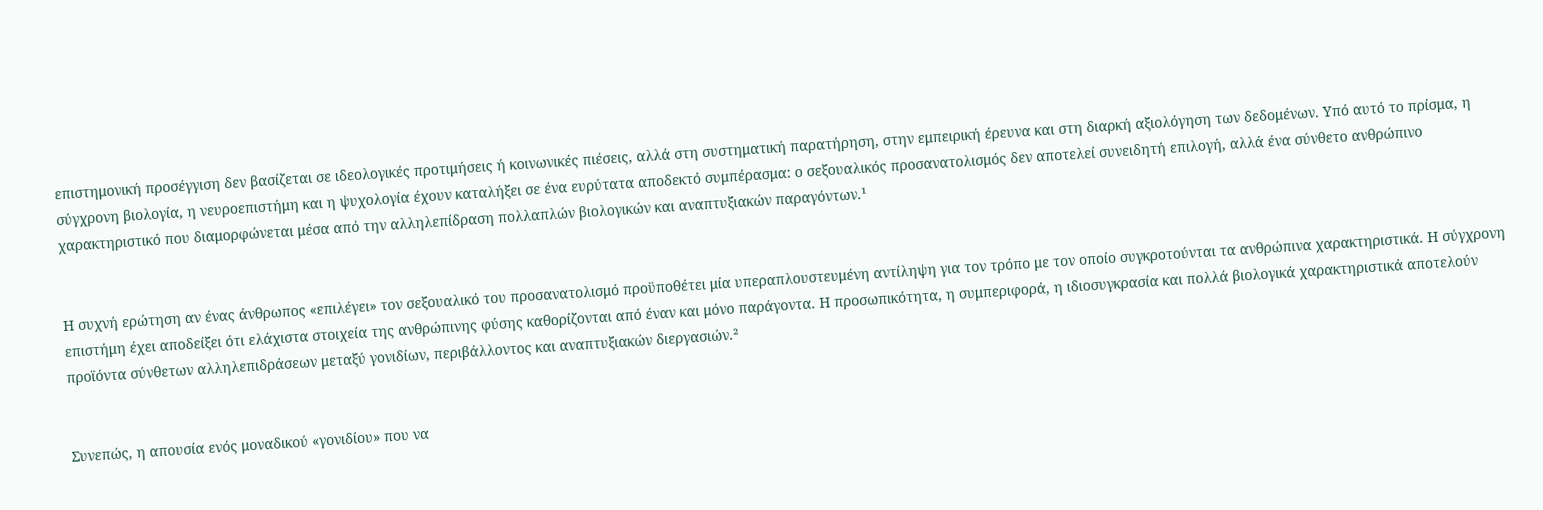επιστημονική προσέγγιση δεν βασίζεται σε ιδεολογικές προτιμήσεις ή κοινωνικές πιέσεις, αλλά στη συστηματική παρατήρηση, στην εμπειρική έρευνα και στη διαρκή αξιολόγηση των δεδομένων. Υπό αυτό το πρίσμα, η σύγχρονη βιολογία, η νευροεπιστήμη και η ψυχολογία έχουν καταλήξει σε ένα ευρύτατα αποδεκτό συμπέρασμα: ο σεξουαλικός προσανατολισμός δεν αποτελεί συνειδητή επιλογή, αλλά ένα σύνθετο ανθρώπινο χαρακτηριστικό που διαμορφώνεται μέσα από την αλληλεπίδραση πολλαπλών βιολογικών και αναπτυξιακών παραγόντων.¹


Η συχνή ερώτηση αν ένας άνθρωπος «επιλέγει» τον σεξουαλικό του προσανατολισμό προϋποθέτει μία υπεραπλουστευμένη αντίληψη για τον τρόπο με τον οποίο συγκροτούνται τα ανθρώπινα χαρακτηριστικά. Η σύγχρονη επιστήμη έχει αποδείξει ότι ελάχιστα στοιχεία της ανθρώπινης φύσης καθορίζονται από έναν και μόνο παράγοντα. Η προσωπικότητα, η συμπεριφορά, η ιδιοσυγκρασία και πολλά βιολογικά χαρακτηριστικά αποτελούν προϊόντα σύνθετων αλληλεπιδράσεων μεταξύ γονιδίων, περιβάλλοντος και αναπτυξιακών διεργασιών.²


Συνεπώς, η απουσία ενός μοναδικού «γονιδίου» που να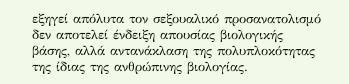εξηγεί απόλυτα τον σεξουαλικό προσανατολισμό δεν αποτελεί ένδειξη απουσίας βιολογικής βάσης, αλλά αντανάκλαση της πολυπλοκότητας της ίδιας της ανθρώπινης βιολογίας.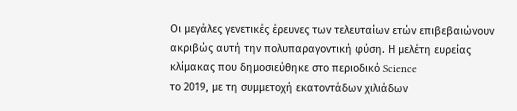Οι μεγάλες γενετικές έρευνες των τελευταίων ετών επιβεβαιώνουν ακριβώς αυτή την πολυπαραγοντική φύση. Η μελέτη ευρείας κλίμακας που δημοσιεύθηκε στο περιοδικό Science
το 2019, με τη συμμετοχή εκατοντάδων χιλιάδων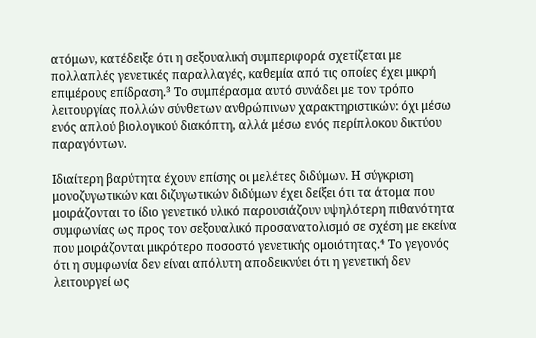ατόμων, κατέδειξε ότι η σεξουαλική συμπεριφορά σχετίζεται με πολλαπλές γενετικές παραλλαγές, καθεμία από τις οποίες έχει μικρή επιμέρους επίδραση.³ Το συμπέρασμα αυτό συνάδει με τον τρόπο λειτουργίας πολλών σύνθετων ανθρώπινων χαρακτηριστικών: όχι μέσω ενός απλού βιολογικού διακόπτη, αλλά μέσω ενός περίπλοκου δικτύου παραγόντων.

Ιδιαίτερη βαρύτητα έχουν επίσης οι μελέτες διδύμων. Η σύγκριση μονοζυγωτικών και διζυγωτικών διδύμων έχει δείξει ότι τα άτομα που μοιράζονται το ίδιο γενετικό υλικό παρουσιάζουν υψηλότερη πιθανότητα συμφωνίας ως προς τον σεξουαλικό προσανατολισμό σε σχέση με εκείνα που μοιράζονται μικρότερο ποσοστό γενετικής ομοιότητας.⁴ Το γεγονός ότι η συμφωνία δεν είναι απόλυτη αποδεικνύει ότι η γενετική δεν λειτουργεί ως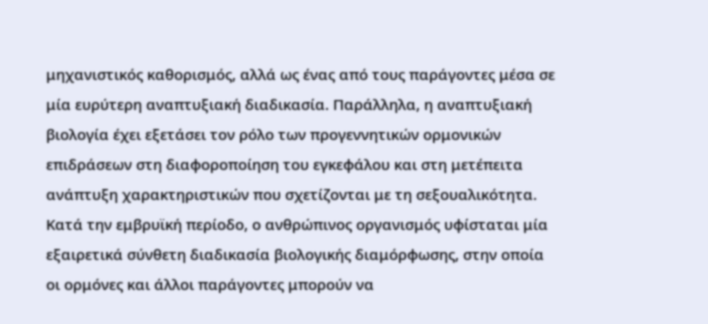μηχανιστικός καθορισμός, αλλά ως ένας από τους παράγοντες μέσα σε μία ευρύτερη αναπτυξιακή διαδικασία. Παράλληλα, η αναπτυξιακή βιολογία έχει εξετάσει τον ρόλο των προγεννητικών ορμονικών επιδράσεων στη διαφοροποίηση του εγκεφάλου και στη μετέπειτα ανάπτυξη χαρακτηριστικών που σχετίζονται με τη σεξουαλικότητα. Κατά την εμβρυϊκή περίοδο, ο ανθρώπινος οργανισμός υφίσταται μία εξαιρετικά σύνθετη διαδικασία βιολογικής διαμόρφωσης, στην οποία οι ορμόνες και άλλοι παράγοντες μπορούν να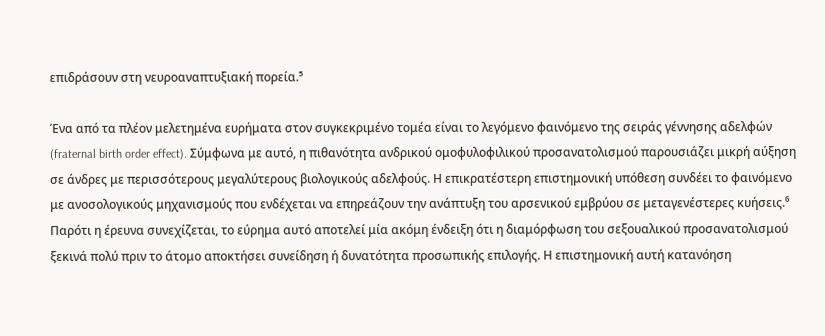επιδράσουν στη νευροαναπτυξιακή πορεία.⁵

Ένα από τα πλέον μελετημένα ευρήματα στον συγκεκριμένο τομέα είναι το λεγόμενο φαινόμενο της σειράς γέννησης αδελφών (fraternal birth order effect). Σύμφωνα με αυτό, η πιθανότητα ανδρικού ομοφυλοφιλικού προσανατολισμού παρουσιάζει μικρή αύξηση σε άνδρες με περισσότερους μεγαλύτερους βιολογικούς αδελφούς. Η επικρατέστερη επιστημονική υπόθεση συνδέει το φαινόμενο με ανοσολογικούς μηχανισμούς που ενδέχεται να επηρεάζουν την ανάπτυξη του αρσενικού εμβρύου σε μεταγενέστερες κυήσεις.⁶ Παρότι η έρευνα συνεχίζεται, το εύρημα αυτό αποτελεί μία ακόμη ένδειξη ότι η διαμόρφωση του σεξουαλικού προσανατολισμού ξεκινά πολύ πριν το άτομο αποκτήσει συνείδηση ή δυνατότητα προσωπικής επιλογής. Η επιστημονική αυτή κατανόηση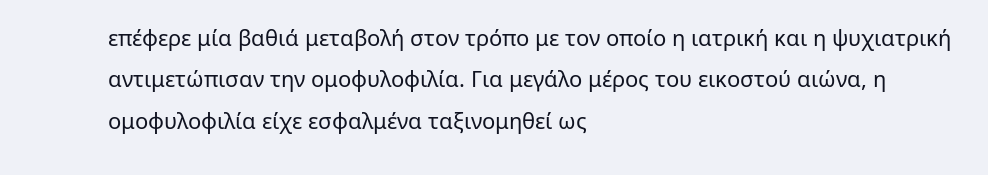επέφερε μία βαθιά μεταβολή στον τρόπο με τον οποίο η ιατρική και η ψυχιατρική αντιμετώπισαν την ομοφυλοφιλία. Για μεγάλο μέρος του εικοστού αιώνα, η ομοφυλοφιλία είχε εσφαλμένα ταξινομηθεί ως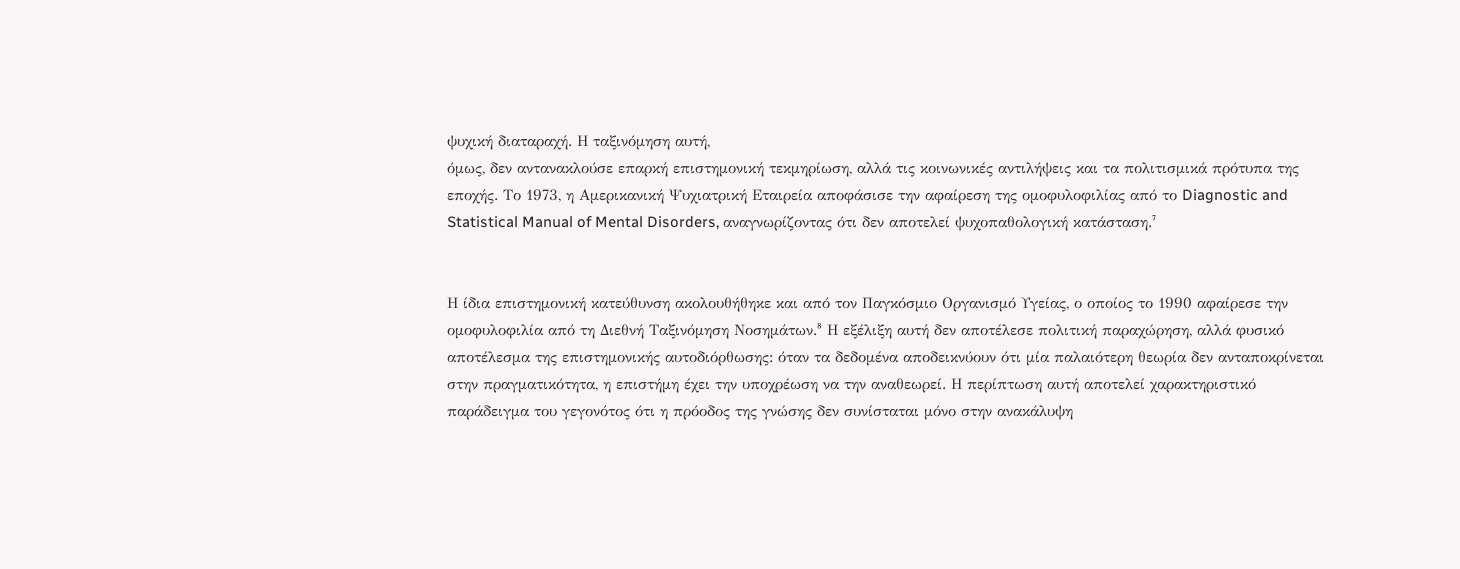ψυχική διαταραχή. Η ταξινόμηση αυτή,
όμως, δεν αντανακλούσε επαρκή επιστημονική τεκμηρίωση, αλλά τις κοινωνικές αντιλήψεις και τα πολιτισμικά πρότυπα της εποχής. Το 1973, η Αμερικανική Ψυχιατρική Εταιρεία αποφάσισε την αφαίρεση της ομοφυλοφιλίας από το Diagnostic and Statistical Manual of Mental Disorders, αναγνωρίζοντας ότι δεν αποτελεί ψυχοπαθολογική κατάσταση.⁷


Η ίδια επιστημονική κατεύθυνση ακολουθήθηκε και από τον Παγκόσμιο Οργανισμό Υγείας, ο οποίος το 1990 αφαίρεσε την ομοφυλοφιλία από τη Διεθνή Ταξινόμηση Νοσημάτων.⁸ Η εξέλιξη αυτή δεν αποτέλεσε πολιτική παραχώρηση, αλλά φυσικό αποτέλεσμα της επιστημονικής αυτοδιόρθωσης: όταν τα δεδομένα αποδεικνύουν ότι μία παλαιότερη θεωρία δεν ανταποκρίνεται στην πραγματικότητα, η επιστήμη έχει την υποχρέωση να την αναθεωρεί. Η περίπτωση αυτή αποτελεί χαρακτηριστικό παράδειγμα του γεγονότος ότι η πρόοδος της γνώσης δεν συνίσταται μόνο στην ανακάλυψη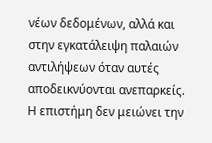νέων δεδομένων, αλλά και στην εγκατάλειψη παλαιών αντιλήψεων όταν αυτές αποδεικνύονται ανεπαρκείς. Η επιστήμη δεν μειώνει την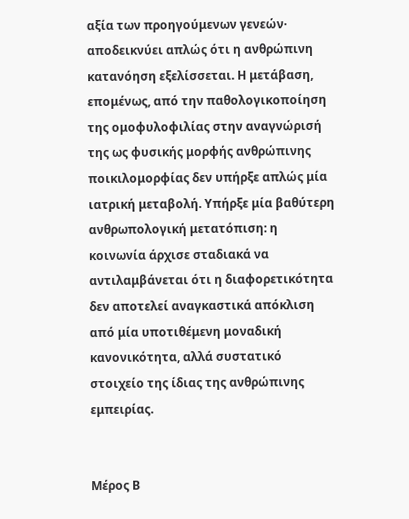αξία των προηγούμενων γενεών· αποδεικνύει απλώς ότι η ανθρώπινη κατανόηση εξελίσσεται. Η μετάβαση, επομένως, από την παθολογικοποίηση της ομοφυλοφιλίας στην αναγνώρισή της ως φυσικής μορφής ανθρώπινης ποικιλομορφίας δεν υπήρξε απλώς μία ιατρική μεταβολή. Υπήρξε μία βαθύτερη ανθρωπολογική μετατόπιση: η κοινωνία άρχισε σταδιακά να αντιλαμβάνεται ότι η διαφορετικότητα δεν αποτελεί αναγκαστικά απόκλιση από μία υποτιθέμενη μοναδική κανονικότητα, αλλά συστατικό στοιχείο της ίδιας της ανθρώπινης εμπειρίας.


Μέρος Β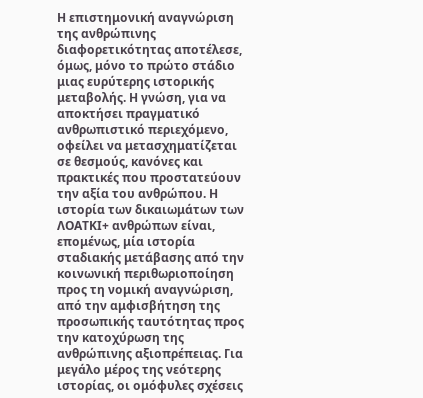Η επιστημονική αναγνώριση της ανθρώπινης διαφορετικότητας αποτέλεσε, όμως, μόνο το πρώτο στάδιο μιας ευρύτερης ιστορικής μεταβολής. Η γνώση, για να αποκτήσει πραγματικό ανθρωπιστικό περιεχόμενο, οφείλει να μετασχηματίζεται σε θεσμούς, κανόνες και πρακτικές που προστατεύουν την αξία του ανθρώπου. Η ιστορία των δικαιωμάτων των ΛΟΑΤΚΙ+ ανθρώπων είναι, επομένως, μία ιστορία σταδιακής μετάβασης από την κοινωνική περιθωριοποίηση προς τη νομική αναγνώριση, από την αμφισβήτηση της προσωπικής ταυτότητας προς την κατοχύρωση της ανθρώπινης αξιοπρέπειας. Για μεγάλο μέρος της νεότερης ιστορίας, οι ομόφυλες σχέσεις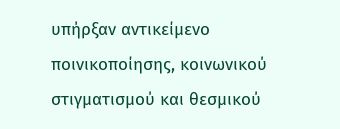υπήρξαν αντικείμενο ποινικοποίησης, κοινωνικού στιγματισμού και θεσμικού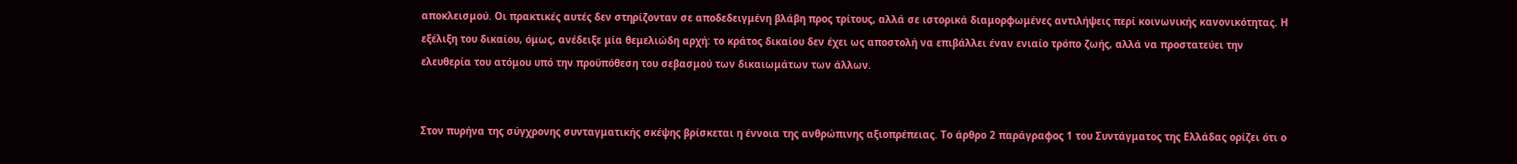αποκλεισμού. Οι πρακτικές αυτές δεν στηρίζονταν σε αποδεδειγμένη βλάβη προς τρίτους, αλλά σε ιστορικά διαμορφωμένες αντιλήψεις περί κοινωνικής κανονικότητας. Η εξέλιξη του δικαίου, όμως, ανέδειξε μία θεμελιώδη αρχή: το κράτος δικαίου δεν έχει ως αποστολή να επιβάλλει έναν ενιαίο τρόπο ζωής, αλλά να προστατεύει την ελευθερία του ατόμου υπό την προϋπόθεση του σεβασμού των δικαιωμάτων των άλλων.


Στον πυρήνα της σύγχρονης συνταγματικής σκέψης βρίσκεται η έννοια της ανθρώπινης αξιοπρέπειας. Το άρθρο 2 παράγραφος 1 του Συντάγματος της Ελλάδας ορίζει ότι ο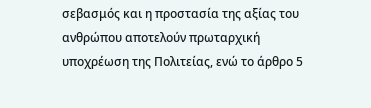σεβασμός και η προστασία της αξίας του ανθρώπου αποτελούν πρωταρχική υποχρέωση της Πολιτείας, ενώ το άρθρο 5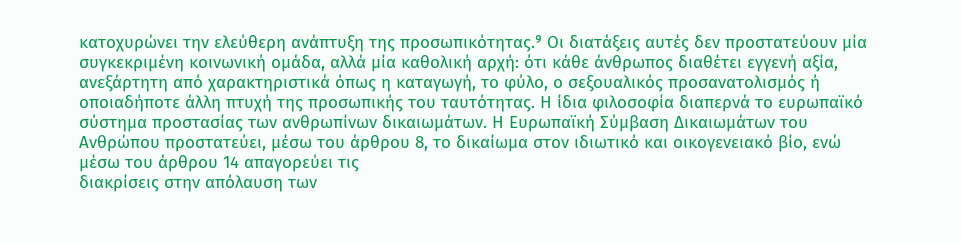κατοχυρώνει την ελεύθερη ανάπτυξη της προσωπικότητας.⁹ Οι διατάξεις αυτές δεν προστατεύουν μία συγκεκριμένη κοινωνική ομάδα, αλλά μία καθολική αρχή: ότι κάθε άνθρωπος διαθέτει εγγενή αξία, ανεξάρτητη από χαρακτηριστικά όπως η καταγωγή, το φύλο, ο σεξουαλικός προσανατολισμός ή οποιαδήποτε άλλη πτυχή της προσωπικής του ταυτότητας. Η ίδια φιλοσοφία διαπερνά το ευρωπαϊκό σύστημα προστασίας των ανθρωπίνων δικαιωμάτων. Η Ευρωπαϊκή Σύμβαση Δικαιωμάτων του Ανθρώπου προστατεύει, μέσω του άρθρου 8, το δικαίωμα στον ιδιωτικό και οικογενειακό βίο, ενώ μέσω του άρθρου 14 απαγορεύει τις
διακρίσεις στην απόλαυση των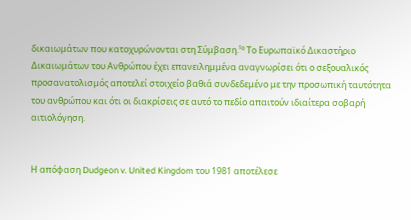δικαιωμάτων που κατοχυρώνονται στη Σύμβαση.¹⁰ Το Ευρωπαϊκό Δικαστήριο Δικαιωμάτων του Ανθρώπου έχει επανειλημμένα αναγνωρίσει ότι ο σεξουαλικός προσανατολισμός αποτελεί στοιχείο βαθιά συνδεδεμένο με την προσωπική ταυτότητα του ανθρώπου και ότι οι διακρίσεις σε αυτό το πεδίο απαιτούν ιδιαίτερα σοβαρή αιτιολόγηση.


Η απόφαση Dudgeon v. United Kingdom του 1981 αποτέλεσε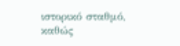ιστορικό σταθμό, καθώς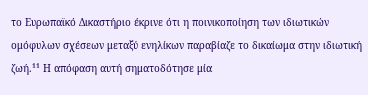το Ευρωπαϊκό Δικαστήριο έκρινε ότι η ποινικοποίηση των ιδιωτικών ομόφυλων σχέσεων μεταξύ ενηλίκων παραβίαζε το δικαίωμα στην ιδιωτική ζωή.¹¹ Η απόφαση αυτή σηματοδότησε μία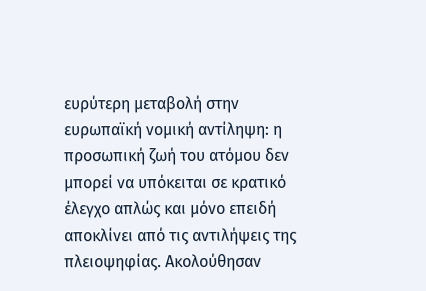ευρύτερη μεταβολή στην ευρωπαϊκή νομική αντίληψη: η προσωπική ζωή του ατόμου δεν μπορεί να υπόκειται σε κρατικό έλεγχο απλώς και μόνο επειδή αποκλίνει από τις αντιλήψεις της πλειοψηφίας. Ακολούθησαν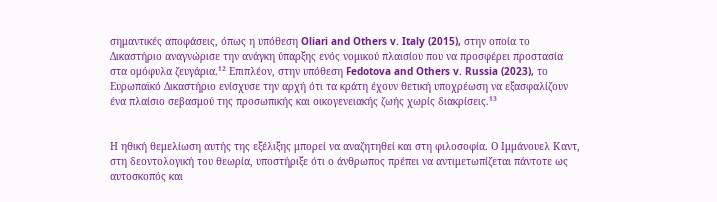σημαντικές αποφάσεις, όπως η υπόθεση Oliari and Others v. Italy (2015), στην οποία το Δικαστήριο αναγνώρισε την ανάγκη ύπαρξης ενός νομικού πλαισίου που να προσφέρει προστασία στα ομόφυλα ζευγάρια.¹² Επιπλέον, στην υπόθεση Fedotova and Others v. Russia (2023), το Ευρωπαϊκό Δικαστήριο ενίσχυσε την αρχή ότι τα κράτη έχουν θετική υποχρέωση να εξασφαλίζουν ένα πλαίσιο σεβασμού της προσωπικής και οικογενειακής ζωής χωρίς διακρίσεις.¹³


Η ηθική θεμελίωση αυτής της εξέλιξης μπορεί να αναζητηθεί και στη φιλοσοφία. Ο Ιμμάνουελ Καντ, στη δεοντολογική του θεωρία, υποστήριξε ότι ο άνθρωπος πρέπει να αντιμετωπίζεται πάντοτε ως αυτοσκοπός και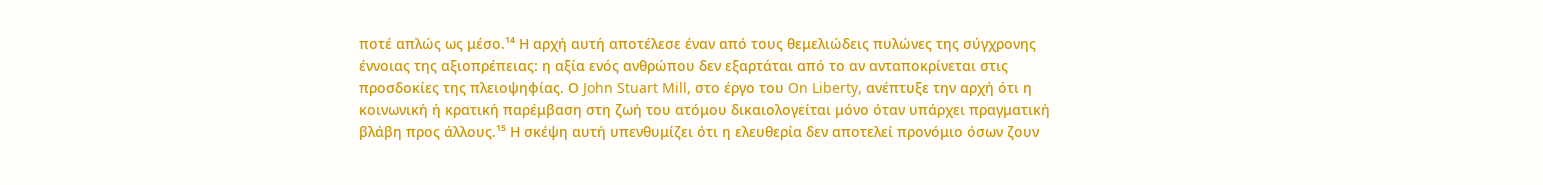ποτέ απλώς ως μέσο.¹⁴ Η αρχή αυτή αποτέλεσε έναν από τους θεμελιώδεις πυλώνες της σύγχρονης έννοιας της αξιοπρέπειας: η αξία ενός ανθρώπου δεν εξαρτάται από το αν ανταποκρίνεται στις προσδοκίες της πλειοψηφίας. Ο John Stuart Mill, στο έργο του On Liberty, ανέπτυξε την αρχή ότι η κοινωνική ή κρατική παρέμβαση στη ζωή του ατόμου δικαιολογείται μόνο όταν υπάρχει πραγματική βλάβη προς άλλους.¹⁵ Η σκέψη αυτή υπενθυμίζει ότι η ελευθερία δεν αποτελεί προνόμιο όσων ζουν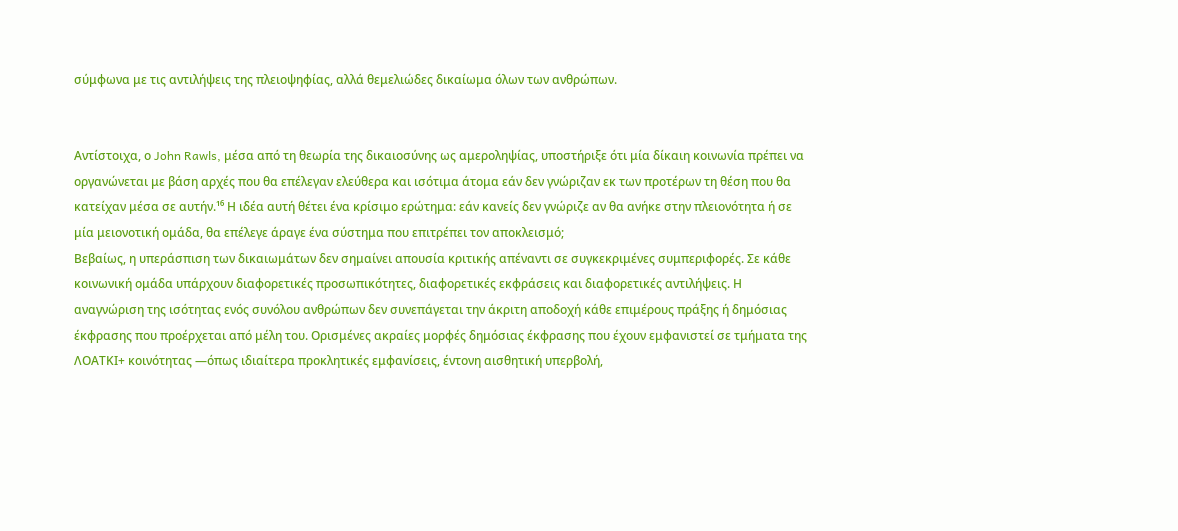σύμφωνα με τις αντιλήψεις της πλειοψηφίας, αλλά θεμελιώδες δικαίωμα όλων των ανθρώπων.


Αντίστοιχα, ο John Rawls, μέσα από τη θεωρία της δικαιοσύνης ως αμεροληψίας, υποστήριξε ότι μία δίκαιη κοινωνία πρέπει να οργανώνεται με βάση αρχές που θα επέλεγαν ελεύθερα και ισότιμα άτομα εάν δεν γνώριζαν εκ των προτέρων τη θέση που θα κατείχαν μέσα σε αυτήν.¹⁶ Η ιδέα αυτή θέτει ένα κρίσιμο ερώτημα: εάν κανείς δεν γνώριζε αν θα ανήκε στην πλειονότητα ή σε μία μειονοτική ομάδα, θα επέλεγε άραγε ένα σύστημα που επιτρέπει τον αποκλεισμό;
Βεβαίως, η υπεράσπιση των δικαιωμάτων δεν σημαίνει απουσία κριτικής απέναντι σε συγκεκριμένες συμπεριφορές. Σε κάθε κοινωνική ομάδα υπάρχουν διαφορετικές προσωπικότητες, διαφορετικές εκφράσεις και διαφορετικές αντιλήψεις. Η αναγνώριση της ισότητας ενός συνόλου ανθρώπων δεν συνεπάγεται την άκριτη αποδοχή κάθε επιμέρους πράξης ή δημόσιας έκφρασης που προέρχεται από μέλη του. Ορισμένες ακραίες μορφές δημόσιας έκφρασης που έχουν εμφανιστεί σε τμήματα της
ΛΟΑΤΚΙ+ κοινότητας —όπως ιδιαίτερα προκλητικές εμφανίσεις, έντονη αισθητική υπερβολή,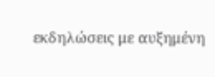εκδηλώσεις με αυξημένη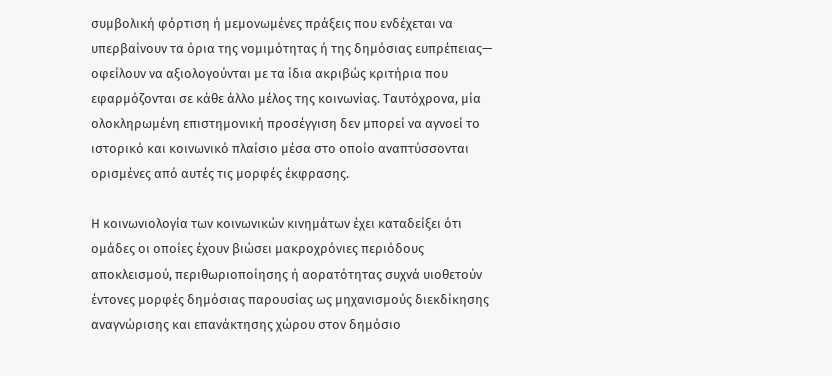συμβολική φόρτιση ή μεμονωμένες πράξεις που ενδέχεται να υπερβαίνουν τα όρια της νομιμότητας ή της δημόσιας ευπρέπειας— οφείλουν να αξιολογούνται με τα ίδια ακριβώς κριτήρια που εφαρμόζονται σε κάθε άλλο μέλος της κοινωνίας. Ταυτόχρονα, μία ολοκληρωμένη επιστημονική προσέγγιση δεν μπορεί να αγνοεί το ιστορικό και κοινωνικό πλαίσιο μέσα στο οποίο αναπτύσσονται ορισμένες από αυτές τις μορφές έκφρασης.

Η κοινωνιολογία των κοινωνικών κινημάτων έχει καταδείξει ότι ομάδες οι οποίες έχουν βιώσει μακροχρόνιες περιόδους αποκλεισμού, περιθωριοποίησης ή αορατότητας συχνά υιοθετούν έντονες μορφές δημόσιας παρουσίας ως μηχανισμούς διεκδίκησης αναγνώρισης και επανάκτησης χώρου στον δημόσιο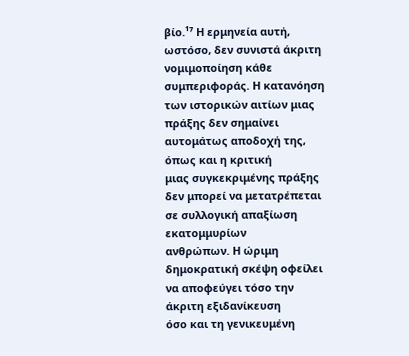βίο.¹⁷ Η ερμηνεία αυτή, ωστόσο, δεν συνιστά άκριτη νομιμοποίηση κάθε συμπεριφοράς. Η κατανόηση των ιστορικών αιτίων μιας πράξης δεν σημαίνει αυτομάτως αποδοχή της, όπως και η κριτική
μιας συγκεκριμένης πράξης δεν μπορεί να μετατρέπεται σε συλλογική απαξίωση εκατομμυρίων
ανθρώπων. Η ώριμη δημοκρατική σκέψη οφείλει να αποφεύγει τόσο την άκριτη εξιδανίκευση
όσο και τη γενικευμένη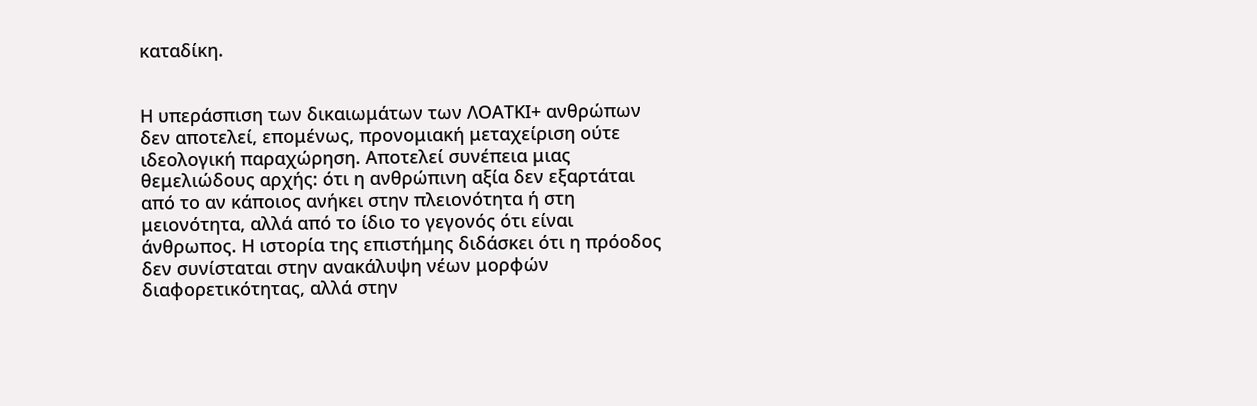καταδίκη.


Η υπεράσπιση των δικαιωμάτων των ΛΟΑΤΚΙ+ ανθρώπων δεν αποτελεί, επομένως, προνομιακή μεταχείριση ούτε ιδεολογική παραχώρηση. Αποτελεί συνέπεια μιας θεμελιώδους αρχής: ότι η ανθρώπινη αξία δεν εξαρτάται από το αν κάποιος ανήκει στην πλειονότητα ή στη μειονότητα, αλλά από το ίδιο το γεγονός ότι είναι άνθρωπος. Η ιστορία της επιστήμης διδάσκει ότι η πρόοδος δεν συνίσταται στην ανακάλυψη νέων μορφών διαφορετικότητας, αλλά στην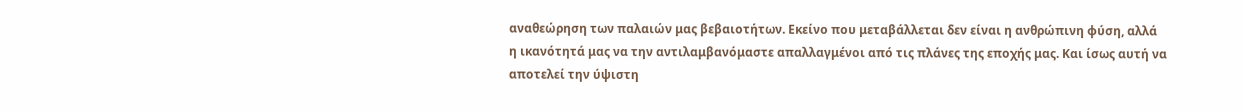αναθεώρηση των παλαιών μας βεβαιοτήτων. Εκείνο που μεταβάλλεται δεν είναι η ανθρώπινη φύση, αλλά η ικανότητά μας να την αντιλαμβανόμαστε απαλλαγμένοι από τις πλάνες της εποχής μας. Και ίσως αυτή να αποτελεί την ύψιστη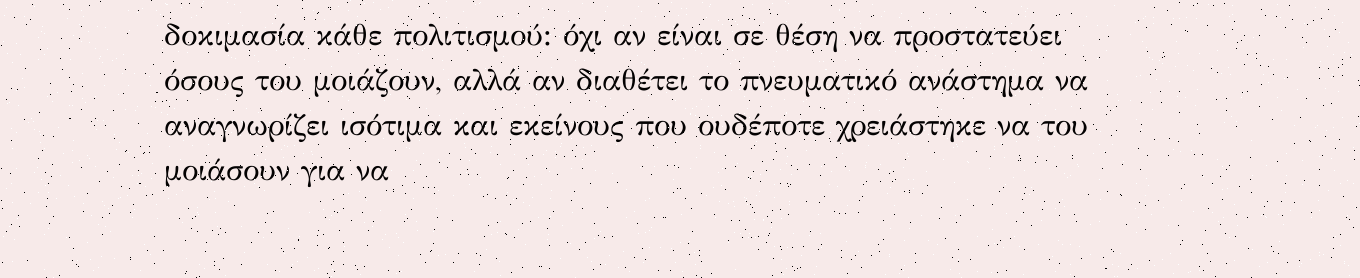δοκιμασία κάθε πολιτισμού: όχι αν είναι σε θέση να προστατεύει όσους του μοιάζουν, αλλά αν διαθέτει το πνευματικό ανάστημα να αναγνωρίζει ισότιμα και εκείνους που ουδέποτε χρειάστηκε να του μοιάσουν για να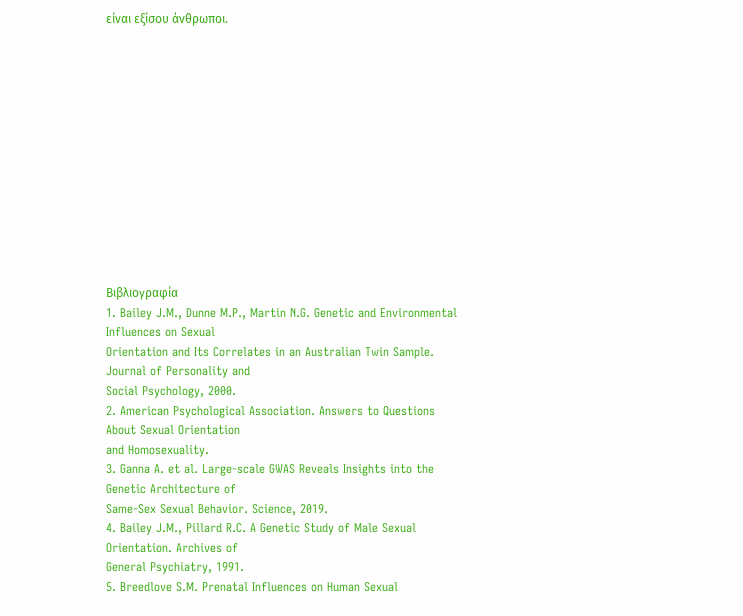είναι εξίσου άνθρωποι.













Βιβλιογραφία
1. Bailey J.M., Dunne M.P., Martin N.G. Genetic and Environmental Influences on Sexual
Orientation and Its Correlates in an Australian Twin Sample. Journal of Personality and
Social Psychology, 2000.
2. American Psychological Association. Answers to Questions About Sexual Orientation
and Homosexuality.
3. Ganna A. et al. Large-scale GWAS Reveals Insights into the Genetic Architecture of
Same-Sex Sexual Behavior. Science, 2019.
4. Bailey J.M., Pillard R.C. A Genetic Study of Male Sexual Orientation. Archives of
General Psychiatry, 1991.
5. Breedlove S.M. Prenatal Influences on Human Sexual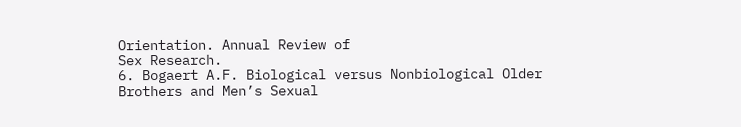Orientation. Annual Review of
Sex Research.
6. Bogaert A.F. Biological versus Nonbiological Older Brothers and Men’s Sexual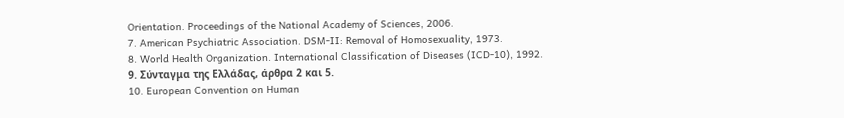Orientation. Proceedings of the National Academy of Sciences, 2006.
7. American Psychiatric Association. DSM-II: Removal of Homosexuality, 1973.
8. World Health Organization. International Classification of Diseases (ICD-10), 1992.
9. Σύνταγμα της Ελλάδας, άρθρα 2 και 5.
10. European Convention on Human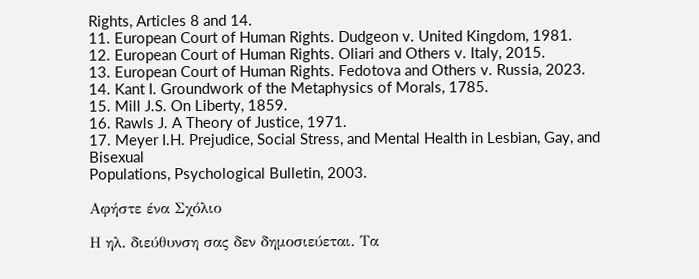Rights, Articles 8 and 14.
11. European Court of Human Rights. Dudgeon v. United Kingdom, 1981.
12. European Court of Human Rights. Oliari and Others v. Italy, 2015.
13. European Court of Human Rights. Fedotova and Others v. Russia, 2023.
14. Kant I. Groundwork of the Metaphysics of Morals, 1785.
15. Mill J.S. On Liberty, 1859.
16. Rawls J. A Theory of Justice, 1971.
17. Meyer I.H. Prejudice, Social Stress, and Mental Health in Lesbian, Gay, and Bisexual
Populations, Psychological Bulletin, 2003.

Αφήστε ένα Σχόλιο

Η ηλ. διεύθυνση σας δεν δημοσιεύεται. Τα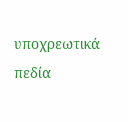υποχρεωτικά πεδία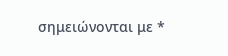σημειώνονται με *